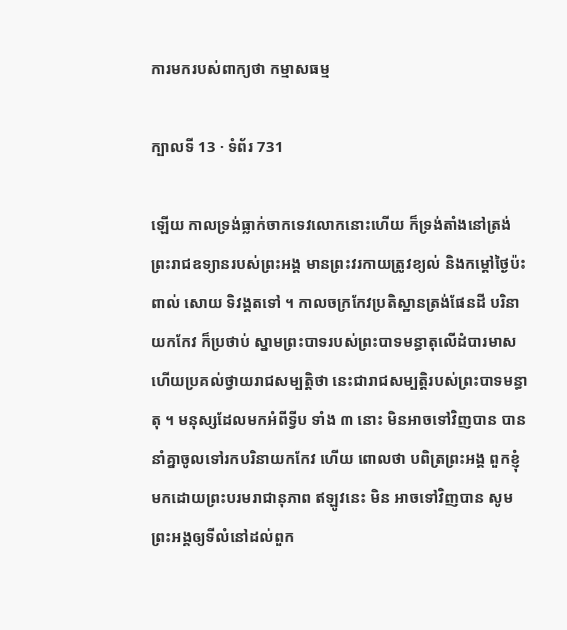ការមករបស់ពាក្យថា កម្មាសធម្ម

ក្បាលទី 13 · ទំព័រ 731

ឡើយ កាលទ្រង់ធ្លាក់ចាកទេវលោកនោះហើយ ក៏ទ្រង់តាំងនៅត្រង់ព្រះរាជឧទ្យានរបស់ព្រះអង្គ មានព្រះវរកាយត្រូវខ្យល់ និងកម្តៅថ្ងៃប៉ះពាល់ សោយ ទិវង្គតទៅ ។ កាលចក្រកែវប្រតិស្ឋានត្រង់ផែនដី បរិនាយកកែវ ក៏ប្រថាប់ ស្នាមព្រះបាទរបស់ព្រះបាទមន្ធាតុលើដំបារមាស ហើយប្រគល់ថ្វាយរាជសម្បត្តិថា នេះជារាជសម្បត្តិរបស់ព្រះបាទមន្ធាតុ ។ មនុស្សដែលមកអំពីទ្វីប ទាំង ៣ នោះ មិនអាចទៅវិញបាន បាននាំគ្នាចូលទៅរកបរិនាយកកែវ ហើយ ពោលថា បពិត្រព្រះអង្គ ពួកខ្ញុំមកដោយព្រះបរមរាជានុភាព ឥឡូវនេះ មិន អាចទៅវិញបាន សូមព្រះអង្គឲ្យទីលំនៅដល់ពួក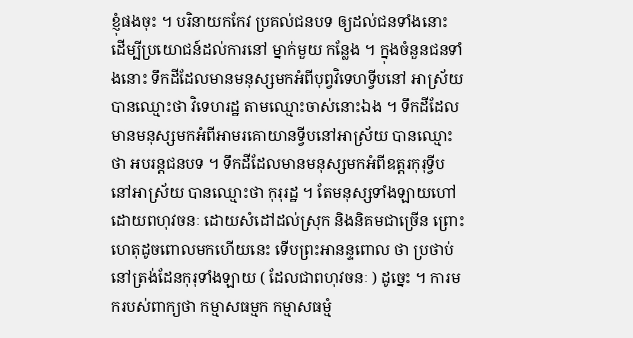ខ្ញុំផងចុះ ។ បរិនាយកកែវ ប្រគល់ជនបទ ឲ្យដល់ជនទាំងនោះ ដើម្បីប្រយោជន៍ដល់ការនៅ ម្នាក់មួយ កន្លែង ។ ក្នុងចំនួនជនទាំងនោះ ទឹកដីដែលមានមនុស្សមកអំពីបុព្វវិទេហទ្វីបនៅ អាស្រ័យ បានឈ្មោះថា វិទេហរដ្ឋ តាមឈ្មោះចាស់នោះឯង ។ ទឹកដីដែល មានមនុស្សមកអំពីអាមរគោយានទ្វីបនៅអាស្រ័យ បានឈ្មោះថា អបរន្តជនបទ ។ ទឹកដីដែលមានមនុស្សមកអំពីឧត្តរកុរុទ្វីបនៅអាស្រ័យ បានឈ្មោះថា កុរុរដ្ឋ ។ តែមនុស្សទាំងឡាយហៅដោយពហុវចនៈ ដោយសំដៅដល់ស្រុក និងនិគមជាច្រើន ព្រោះហេតុដូចពោលមកហើយនេះ ទើបព្រះអានន្ទពោល ថា ប្រថាប់នៅត្រង់ដែនកុរុទាំងឡាយ ( ដែលជាពហុវចនៈ ) ដូច្នេះ ។ ការមករបស់ពាក្យថា កម្មាសធម្មក កម្មាសធម្មំ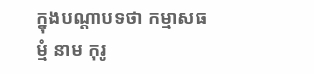ក្នុងបណ្តាបទថា កម្មាសធម្មំ នាម កុរូ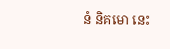នំ និគមោ នេះ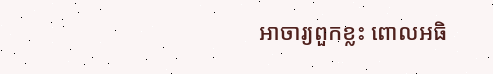អាចារ្យពួកខ្លះ ពោលអធិ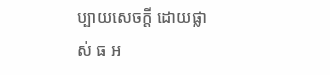ប្បាយសេចក្តី ដោយផ្លាស់ ធ អ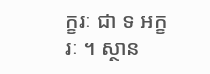ក្ខរៈ ជា ទ អក្ខរៈ ។ ស្ថាន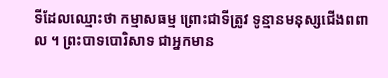ទីដែលឈ្មោះថា កម្មាសធម្ម ព្រោះជាទីត្រូវ ទូន្មានមនុស្សជើងពពាល ។ ព្រះបាទបោរិសាទ ជាអ្នកមាន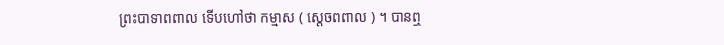ព្រះបាទាពពាល ទើបហៅថា កម្មាស ( ស្តេចពពាល ) ។ បានឮ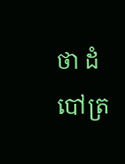ថា ដំបៅត្រ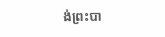ង់ព្រះបា